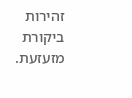זהירות ביקורת מזעזעת.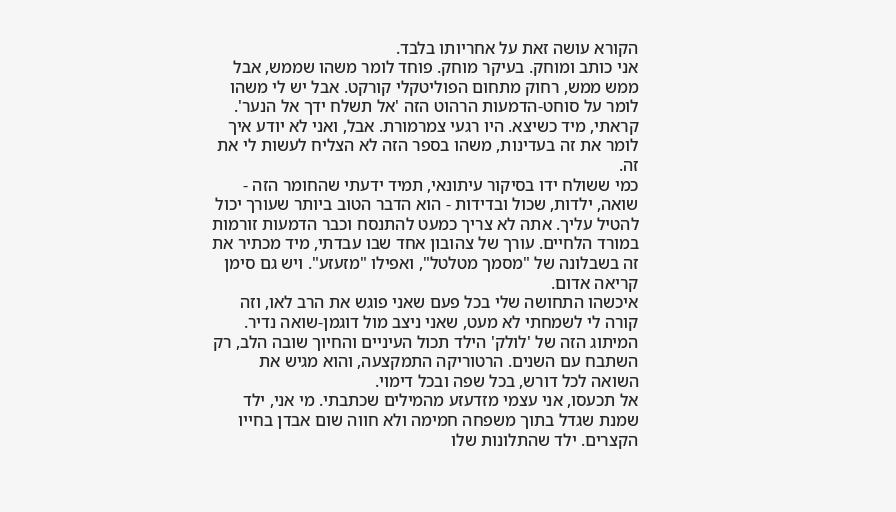הקורא עושה זאת על אחריותו בלבד.
אני כותב ומוחק. בעיקר מוחק. פוחד לומר משהו שממש, אבל ממש ממש, רחוק מתחום הפוליטקלי קורקט. אבל יש לי משהו לומר על סוחט-הדמעות הרהוט הזה 'אל תשלח ידך אל הנער'. קראתי, מיד כשיצא. היו רגעי צמרמורת. אבל, ואני לא יודע איך לומר את זה בעדינות, משהו בספר הזה לא הצליח לעשות לי את זה.
כמי ששולח ידו בסיקור עיתונאי, תמיד ידעתי שהחומר הזה - שואה, ילדות, שכול ובדידות - הוא הדבר הטוב ביותר שעורך יכול להטיל עליך. אתה לא צריך כמעט להתנסח וכבר הדמעות זורמות במורד הלחיים. עורך של צהובון אחד שבו עבדתי, מיד מכתיר את זה בשבלונה של "מסמך מטלטל", ואפילו "מזעזע". ויש גם סימן קריאה אדום.
איכשהו התחושה שלי בכל פעם שאני פוגש את הרב לאו, וזה קורה לי לשמחתי לא מעט, שאני ניצב מול דוגמן-שואה נדיר. המיתוג הזה של 'לולק' הילד תכול העיניים והחיוך שובה הלב, רק השתבח עם השנים. הרטוריקה התמקצעה, והוא מגיש את השואה לכל דורש, בכל שפה ובכל דימוי.
אל תכעסו, אני עצמי מזדעזע מהמילים שכתבתי. מי אני, ילד שמנת שגדל בתוך משפחה חמימה ולא חווה שום אבדן בחייו הקצרים. ילד שהתלונות שלו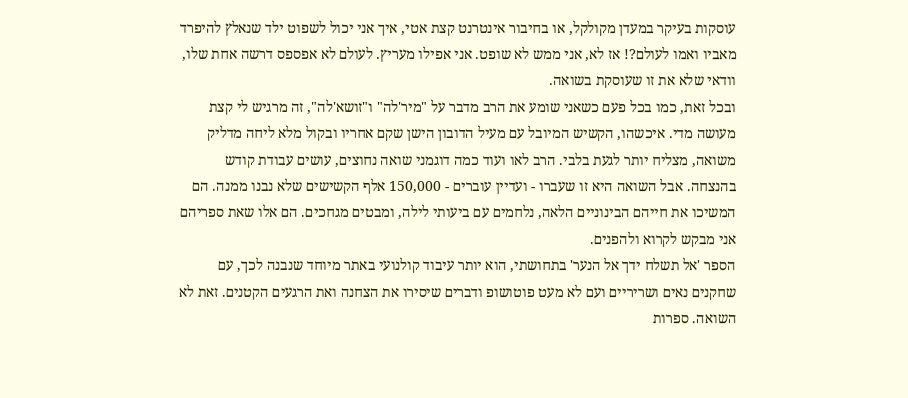עוסקות בעיקר במעדן מקולקל, או בחיבור אינטרנט קצת אטי, איך אני יכול לשפוט ילד שנאלץ להיפרד מאביו ואמו לעולם?! אז לא, אני ממש לא שופט. אני אפילו מעריץ. לעולם לא אפספס דרשה אחת שלו, וודאי שלא את זו שעוסקת בשואה.
ובכל זאת, כמו בכל פעם כשאני שומע את הרב מדבר על "מיר'לה" ו"זושא'לה", זה מרגיש לי קצת מעושה מדי. איכשהו, הקשיש המיובל עם מעיל הדובון הישן שקם אחריו ובקול מלא ליחה מדליק משואה, מצליח יותר לגעת בלבי. הרב לאו ועוד כמה דוגמני שואה נחוצים, עושים עבודת קודש בהנצחה. אבל השואה היא זו שעברו - ועדיין עוברים - 150,000 אלף הקשישים שלא נבנו ממנה. הם המשיכו את חייהם הבינוניים הלאה, נלחמים עם ביעותי לילה, ומבטים מגחכים. הם אלו שאת ספריהם אני מבקש לקרוא ולהפנים.
הספר 'אל תשלח ידך אל הנער' בתחושתי, הוא יותר עיבוד קולנועי באתר מיוחד שנבנה לכך, עם שחקנים נאים ושריריים ועם לא מעט פוטושופ ודברים שיסירו את הצחנה ואת הרגעים הקטנים. זאת לא השואה. ספרות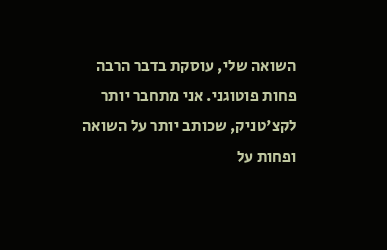השואה שלי, עוסקת בדבר הרבה פחות פוטוגני. אני מתחבר יותר לקצ'טניק, שכותב יותר על השואה ופחות על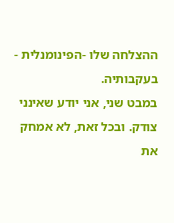ההצלחה שלו -הפינומנלית - בעקבותיה.
במבט שני, אני יודע שאינני צודק. ובכל זאת, לא אמחק את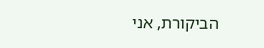הביקורת, אני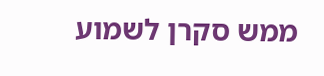ממש סקרן לשמוע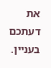את דעתכם בעניין.